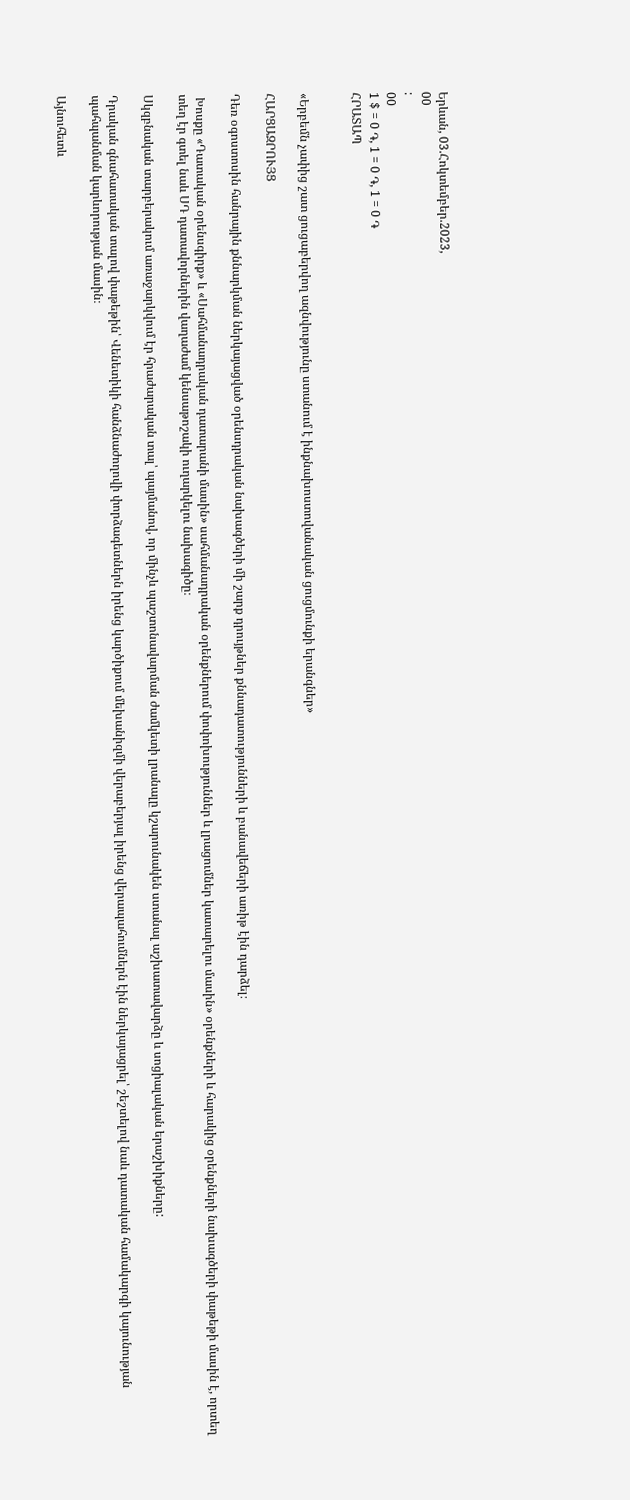Երևան, 03.Հոկտեմբեր.2023,
00
:
00
1 $ = 0 ֏, 1 = 0 ֏, 1 = 0 ֏
ՀՐԱՏԱՊ


«Երբեմն չափից շատ ցուցաբերվող ազնվությունը ստանում է ինքնախոստովանական ցուցմունքի երանգներ»

ՀԱՐՑԱԶՐՈՒՅՑ

Դեռ օգոստոսին հանրային քննարկման ներկայացված օրենսդրական նախագծերի մի շարք դրույթներ քննադատությունների և բանավեճերի առիթ էին դարձել։

 Խոսքը «Դատական օրենսգիրք» և «Սահմանադրական դատարանի մասին» սահմանադրական օրենքներում փոփոխություններ և լրացումներ կատարելու մասին» օրենքների և հարակից օրենքների նախագծերի փաթեթի մասին է, որտեղ տեղ էր գտել նաև ՍԴ դատավորներին վաղաժամ կենսաթոշակի ուղարկելու նախագիծը։

Սկզբնական տարբերակում առաջարկվում էր հրաժարական տալ՝ պայմանով, որ մինչև պաշտոնավարման ժամկետի լրանալը կշարունակեն ստանալ աշխատավարձը և սոցիալական երաշխիքները:

Դրական գնահատական տալով փաթեթին՝ Վենետիկի հանձնաժողովի փորձագետներն իրենց կարծիքում մեխանիզմի վերաբերյալ իրենց վերապահումներն էին ներկայացրել՝ շեշտելով նաև դատական համակարգի կայունության պահպանման կարևորության մասին։

Այնուհետև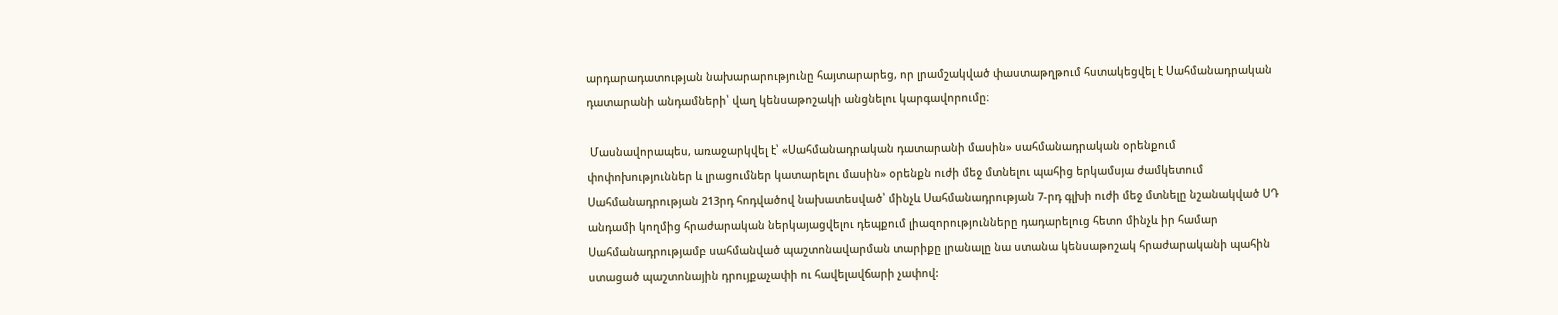արդարադատության նախարարությունը հայտարարեց, որ լրամշակված փաստաթղթում հստակեցվել է Սահմանադրական դատարանի անդամների՝ վաղ կենսաթոշակի անցնելու կարգավորումը։

 Մասնավորապես, առաջարկվել է՝ «Սահմանադրական դատարանի մասին» սահմանադրական օրենքում փոփոխություններ և լրացումներ կատարելու մասին» օրենքն ուժի մեջ մտնելու պահից երկամսյա ժամկետում Սահմանադրության 213րդ հոդվածով նախատեսված՝ մինչև Սահմանադրության 7-րդ գլխի ուժի մեջ մտնելը նշանակված ՍԴ անդամի կողմից հրաժարական ներկայացվելու դեպքում լիազորությունները դադարելուց հետո մինչև իր համար Սահմանադրությամբ սահմանված պաշտոնավարման տարիքը լրանալը նա ստանա կենսաթոշակ հրաժարականի պահին ստացած պաշտոնային դրույքաչափի ու հավելավճարի չափով: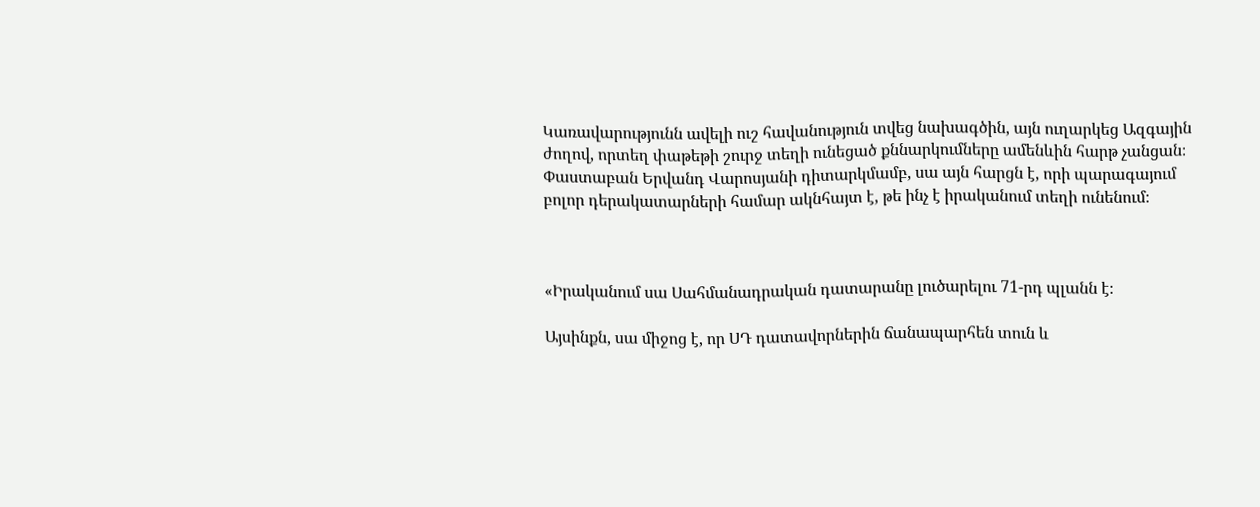Կառավարությունն ավելի ուշ հավանություն տվեց նախագծին, այն ուղարկեց Ազգային ժողով, որտեղ փաթեթի շուրջ տեղի ունեցած քննարկումները ամենևին հարթ չանցան։ Փաստաբան Երվանդ Վարոսյանի դիտարկմամբ, սա այն հարցն է, որի պարագայում բոլոր դերակատարների համար ակնհայտ է, թե ինչ է իրականում տեղի ունենում։



«Իրականում սա Սահմանադրական դատարանը լուծարելու 71-րդ պլանն է։

Այսինքն, սա միջոց է, որ ՍԴ դատավորներին ճանապարհեն տուն և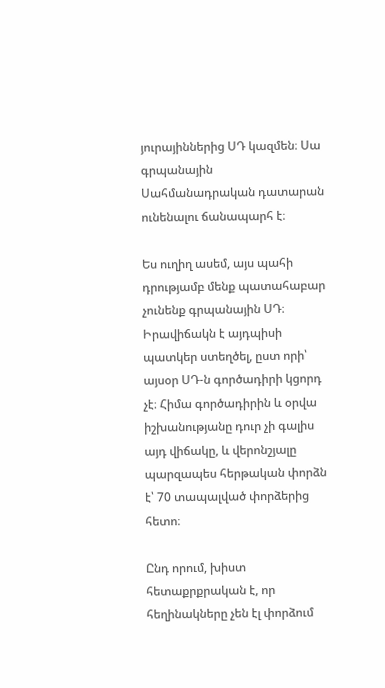յուրայիններից ՍԴ կազմեն։ Սա գրպանային Սահմանադրական դատարան ունենալու ճանապարհ է։

Ես ուղիղ ասեմ, այս պահի դրությամբ մենք պատահաբար չունենք գրպանային ՍԴ։ Իրավիճակն է այդպիսի պատկեր ստեղծել, ըստ որի՝ այսօր ՍԴ-ն գործադիրի կցորդ չէ։ Հիմա գործադիրին և օրվա իշխանությանը դուր չի գալիս այդ վիճակը, և վերոնշյալը պարզապես հերթական փորձն է՝ 70 տապալված փորձերից հետո։

Ընդ որում, խիստ հետաքրքրական է, որ հեղինակները չեն էլ փորձում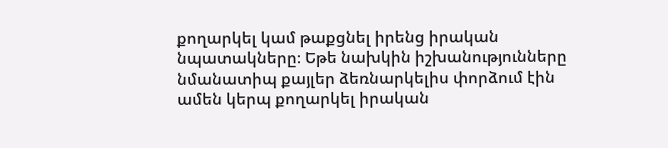քողարկել կամ թաքցնել իրենց իրական նպատակները։ Եթե նախկին իշխանությունները նմանատիպ քայլեր ձեռնարկելիս փորձում էին ամեն կերպ քողարկել իրական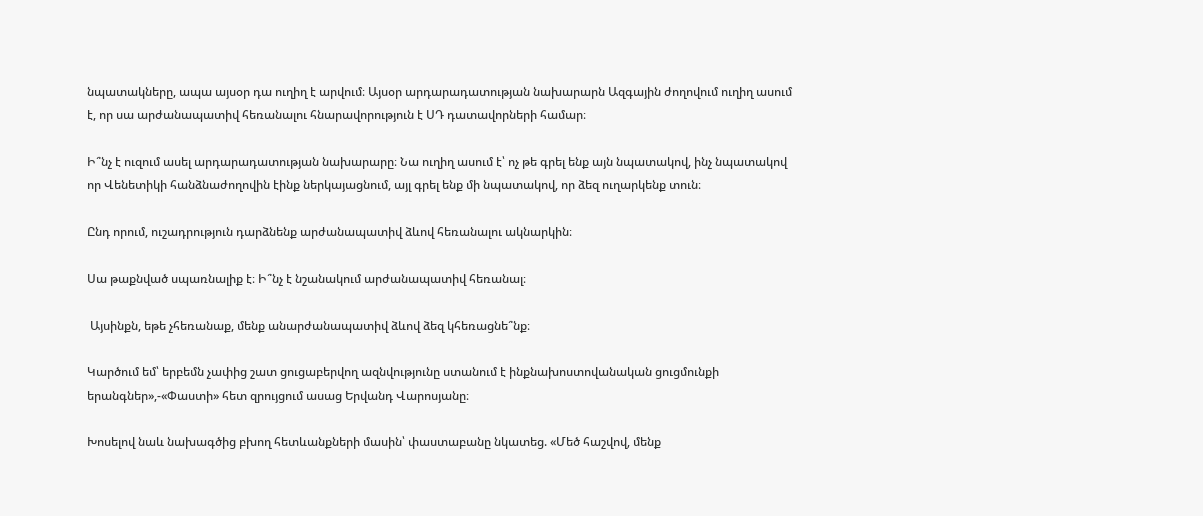նպատակները, ապա այսօր դա ուղիղ է արվում։ Այսօր արդարադատության նախարարն Ազգային ժողովում ուղիղ ասում է, որ սա արժանապատիվ հեռանալու հնարավորություն է ՍԴ դատավորների համար։

Ի՞նչ է ուզում ասել արդարադատության նախարարը։ Նա ուղիղ ասում է՝ ոչ թե գրել ենք այն նպատակով, ինչ նպատակով որ Վենետիկի հանձնաժողովին էինք ներկայացնում, այլ գրել ենք մի նպատակով, որ ձեզ ուղարկենք տուն։

Ընդ որում, ուշադրություն դարձնենք արժանապատիվ ձևով հեռանալու ակնարկին։

Սա թաքնված սպառնալիք է։ Ի՞նչ է նշանակում արժանապատիվ հեռանալ։

 Այսինքն, եթե չհեռանաք, մենք անարժանապատիվ ձևով ձեզ կհեռացնե՞նք։

Կարծում եմ՝ երբեմն չափից շատ ցուցաբերվող ազնվությունը ստանում է ինքնախոստովանական ցուցմունքի երանգներ»,-«Փաստի» հետ զրույցում ասաց Երվանդ Վարոսյանը։

Խոսելով նաև նախագծից բխող հետևանքների մասին՝ փաստաբանը նկատեց. «Մեծ հաշվով, մենք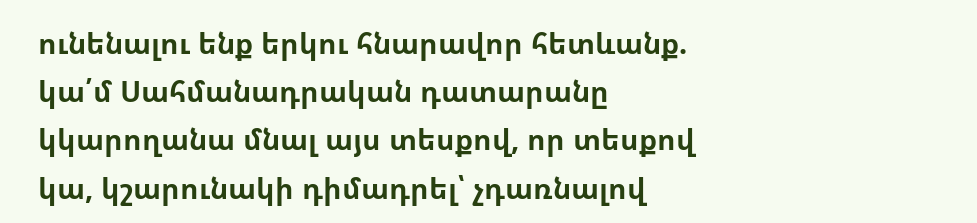ունենալու ենք երկու հնարավոր հետևանք. կա՛մ Սահմանադրական դատարանը կկարողանա մնալ այս տեսքով, որ տեսքով կա, կշարունակի դիմադրել՝ չդառնալով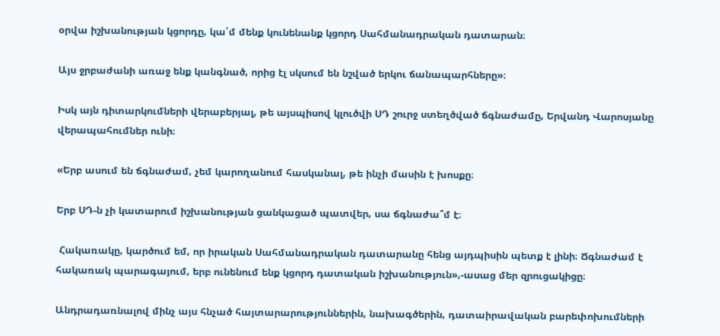օրվա իշխանության կցորդը, կա՛մ մենք կունենանք կցորդ Սահմանադրական դատարան։

Այս ջրբաժանի առաջ ենք կանգնած, որից էլ սկսում են նշված երկու ճանապարհները»։

Իսկ այն դիտարկումների վերաբերյալ, թե այսպիսով կլուծվի ՍԴ շուրջ ստեղծված ճգնաժամը, Երվանդ Վարոսյանը վերապահումներ ունի։

«Երբ ասում են ճգնաժամ, չեմ կարողանում հասկանալ, թե ինչի մասին է խոսքը։

Երբ ՍԴ-ն չի կատարում իշխանության ցանկացած պատվեր, սա ճգնաժա՞մ է։

 Հակառակը, կարծում եմ, որ իրական Սահմանադրական դատարանը հենց այդպիսին պետք է լինի։ Ճգնաժամ է հակառակ պարագայում, երբ ունենում ենք կցորդ դատական իշխանություն»,-ասաց մեր զրուցակիցը։

Անդրադառնալով մինչ այս հնչած հայտարարություններին, նախագծերին, դատաիրավական բարեփոխումների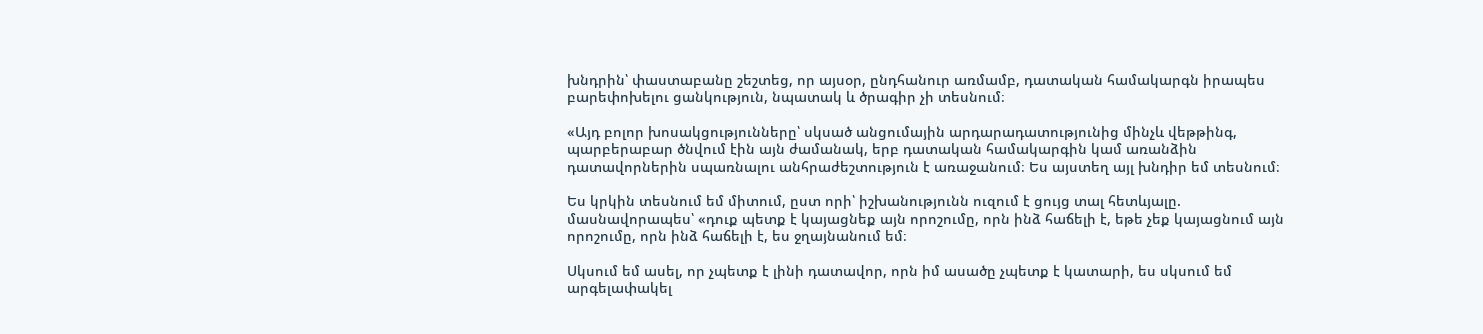խնդրին՝ փաստաբանը շեշտեց, որ այսօր, ընդհանուր առմամբ, դատական համակարգն իրապես բարեփոխելու ցանկություն, նպատակ և ծրագիր չի տեսնում։

«Այդ բոլոր խոսակցությունները՝ սկսած անցումային արդարադատությունից մինչև վեթթինգ, պարբերաբար ծնվում էին այն ժամանակ, երբ դատական համակարգին կամ առանձին դատավորներին սպառնալու անհրաժեշտություն է առաջանում։ Ես այստեղ այլ խնդիր եմ տեսնում։

Ես կրկին տեսնում եմ միտում, ըստ որի՝ իշխանությունն ուզում է ցույց տալ հետևյալը. մասնավորապես՝ «դուք պետք է կայացնեք այն որոշումը, որն ինձ հաճելի է, եթե չեք կայացնում այն որոշումը, որն ինձ հաճելի է, ես ջղայնանում եմ։

Սկսում եմ ասել, որ չպետք է լինի դատավոր, որն իմ ասածը չպետք է կատարի, ես սկսում եմ արգելափակել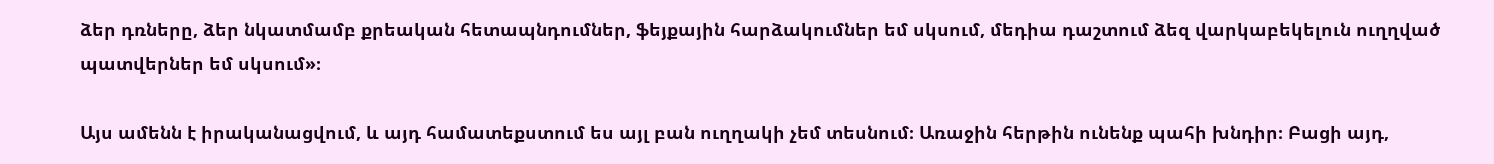ձեր դռները, ձեր նկատմամբ քրեական հետապնդումներ, ֆեյքային հարձակումներ եմ սկսում, մեդիա դաշտում ձեզ վարկաբեկելուն ուղղված պատվերներ եմ սկսում»։

Այս ամենն է իրականացվում, և այդ համատեքստում ես այլ բան ուղղակի չեմ տեսնում։ Առաջին հերթին ունենք պահի խնդիր։ Բացի այդ,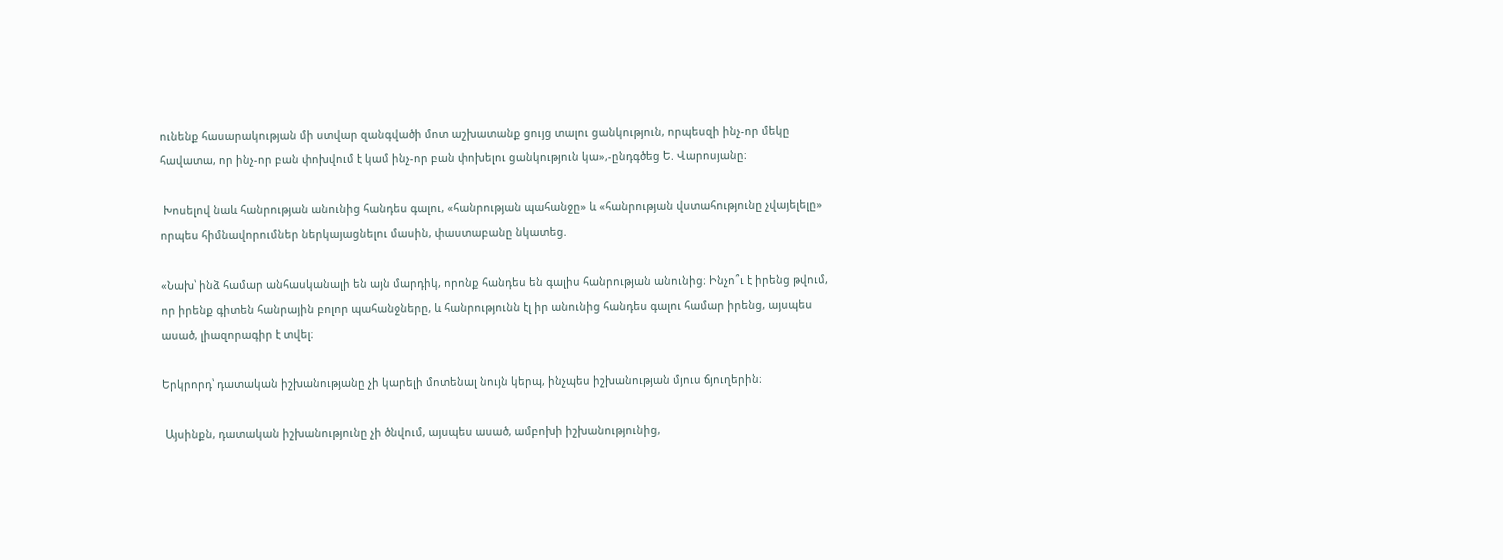ունենք հասարակության մի ստվար զանգվածի մոտ աշխատանք ցույց տալու ցանկություն, որպեսզի ինչ-որ մեկը հավատա, որ ինչ-որ բան փոխվում է կամ ինչ-որ բան փոխելու ցանկություն կա»,-ընդգծեց Ե. Վարոսյանը։

 Խոսելով նաև հանրության անունից հանդես գալու, «հանրության պահանջը» և «հանրության վստահությունը չվայելելը» որպես հիմնավորումներ ներկայացնելու մասին, փաստաբանը նկատեց.

«Նախ՝ ինձ համար անհասկանալի են այն մարդիկ, որոնք հանդես են գալիս հանրության անունից։ Ինչո՞ւ է իրենց թվում, որ իրենք գիտեն հանրային բոլոր պահանջները, և հանրությունն էլ իր անունից հանդես գալու համար իրենց, այսպես ասած, լիազորագիր է տվել։

Երկրորդ՝ դատական իշխանությանը չի կարելի մոտենալ նույն կերպ, ինչպես իշխանության մյուս ճյուղերին։

 Այսինքն, դատական իշխանությունը չի ծնվում, այսպես ասած, ամբոխի իշխանությունից,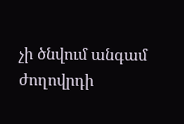չի ծնվում անգամ ժողովրդի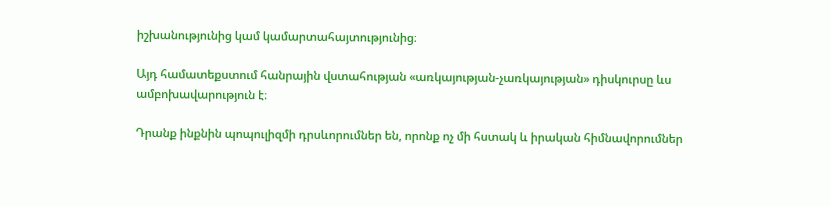իշխանությունից կամ կամարտահայտությունից։

Այդ համատեքստում հանրային վստահության «առկայության-չառկայության» դիսկուրսը ևս ամբոխավարություն է։

Դրանք ինքնին պոպուլիզմի դրսևորումներ են, որոնք ոչ մի հստակ և իրական հիմնավորումներ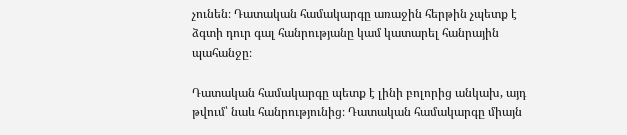չունեն։ Դատական համակարգը առաջին հերթին չպետք է ձգտի դուր գալ հանրությանը կամ կատարել հանրային պահանջը։

Դատական համակարգը պետք է լինի բոլորից անկախ, այդ թվում՝ նաև հանրությունից։ Դատական համակարգը միայն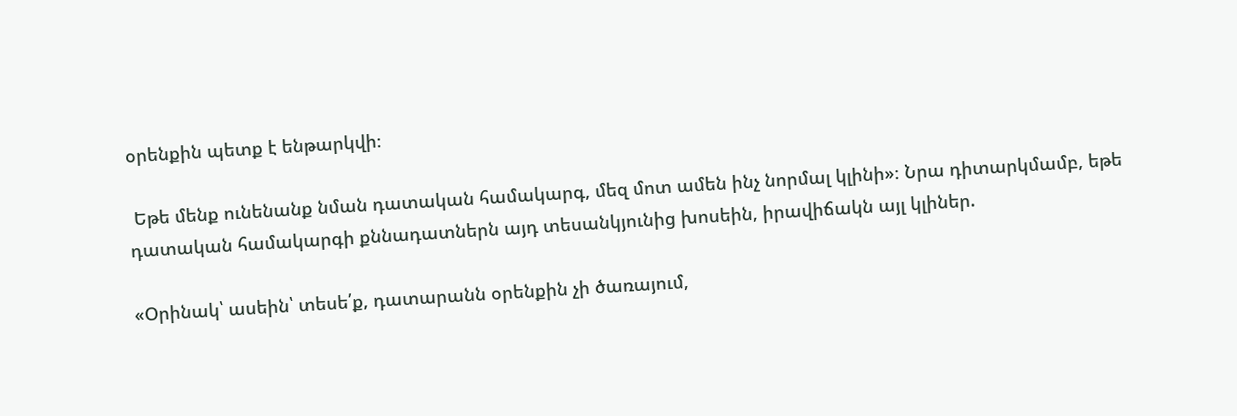օրենքին պետք է ենթարկվի։

 Եթե մենք ունենանք նման դատական համակարգ, մեզ մոտ ամեն ինչ նորմալ կլինի»։ Նրա դիտարկմամբ, եթե դատական համակարգի քննադատներն այդ տեսանկյունից խոսեին, իրավիճակն այլ կլիներ.

«Օրինակ՝ ասեին՝ տեսե՛ք, դատարանն օրենքին չի ծառայում,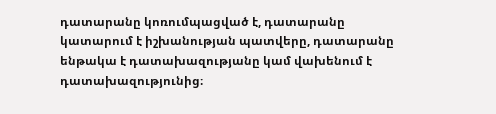դատարանը կոռումպացված է, դատարանը կատարում է իշխանության պատվերը, դատարանը ենթակա է դատախազությանը կամ վախենում է դատախազությունից։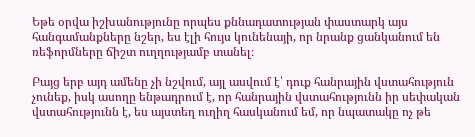Եթե օրվա իշխանությունը որպես քննադատության փաստարկ այս հանգամանքները նշեր, ես էլի հույս կունենայի, որ նրանք ցանկանում են ռեֆորմները ճիշտ ուղղությամբ տանել։

Բայց երբ այդ ամենը չի նշվում, այլ ասվում է՝ դուք հանրային վստահություն չունեք, իսկ ասողը ենթադրում է, որ հանրային վստահությունն իր սեփական վստահությունն է, ես այստեղ ուղիղ հասկանում եմ, որ նպատակը ոչ թե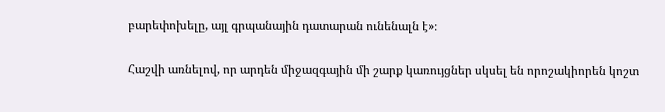բարեփոխելը, այլ գրպանային դատարան ունենալն է»։

Հաշվի առնելով, որ արդեն միջազգային մի շարք կառույցներ սկսել են որոշակիորեն կոշտ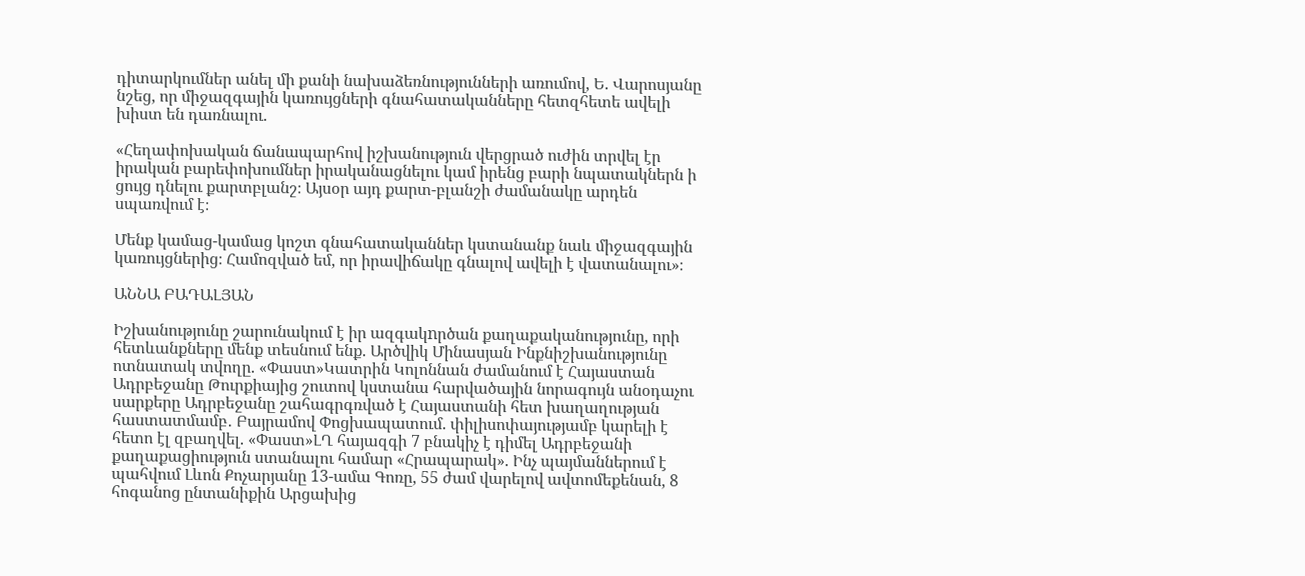դիտարկումներ անել մի քանի նախաձեռնությունների առումով, Ե. Վարոսյանը նշեց, որ միջազգային կառույցների գնահատականները հետզհետե ավելի խիստ են դառնալու.

«Հեղափոխական ճանապարհով իշխանություն վերցրած ուժին տրվել էր իրական բարեփոխումներ իրականացնելու կամ իրենց բարի նպատակներն ի ցույց դնելու քարտբլանշ։ Այսօր այդ քարտ-բլանշի ժամանակը արդեն սպառվում է։

Մենք կամաց-կամաց կոշտ գնահատականներ կստանանք նաև միջազգային կառույցներից։ Համոզված եմ, որ իրավիճակը գնալով ավելի է վատանալու»։

ԱՆՆԱ ԲԱԴԱԼՅԱՆ

Իշխանությունը շարունակում է իր ազգակnրծան քաղաքականությունը, որի հետևանքները մենք տեսնում ենք. Արծվիկ Մինասյան Ինքնիշխանությունը ոտնատակ տվողը. «Փաստ»Կատրին Կոլոննան ժամանում է Հայաստան Ադրբեջանը Թուրքիայից շուտով կստանա հարվածային նորագույն անօդաչու սարքերը Ադրբեջանը շահագրգռված է Հայաստանի հետ խաղաղության հաստատմամբ․ Բայրամով Փոցխապատում. փիլիսոփայությամբ կարելի է հետո էլ զբաղվել. «Փաստ»ԼՂ հայազգի 7 բնակիչ է դիմել Ադրբեջանի քաղաքացիություն ստանալու համար «Հրապարակ». Ինչ պայմաններում է պահվում Լևոն Քոչարյանը 13-ամա Գոռը, 55 ժամ վարելով ավտոմեքենան, 8 հոգանոց ընտանիքին Արցախից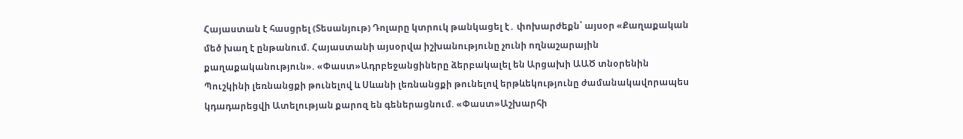Հայաստան է հասցրել (Տեսանյութ) Դոլարը կտրուկ թանկացել է․ փոխարժեքն՝ այսօր «Քաղաքական մեծ խաղ է ընթանում. Հայաստանի այսօրվա իշխանությունը չունի ողնաշարային քաղաքականություն». «Փաստ»Ադրբեջանցիները ձերբակալել են Արցախի ԱԱԾ տնօրենին Պուշկինի լեռնանցքի թունելով և Սևանի լեռնանցքի թունելով երթևեկությունը ժամանակավորապես կդադարեցվի Ատելության քարոզ են գեներացնում. «Փաստ»Աշխարհի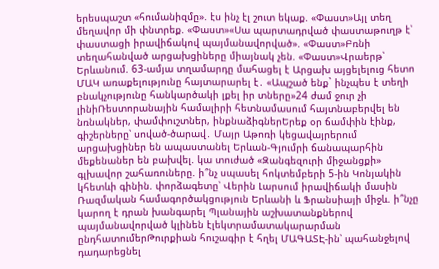երեսպաշտ «հումանիզմը». էս ինչ էլ շուտ եկաք. «Փաստ»Այլ տեղ մեղավոր մի փնտրեք. «Փաստ»«Սա պարտադրված փաստաթուղթ է՝ փաստացի իրավիճակով պայմանավորված». «Փաստ»Բռնի տեղահանված արցախցիները միայնակ չեն. «Փաստ»Վրաերթ՝ Երևանում. 63-ամյա տղամարդը մահացել է Արցախ այցելելուց հետո ՄԱԿ առաքելությունը հայտարարել է․ «Ապշած ենք` ինչպես է տեղի բնակչությունը հանկարծակի լքել իր տները»24 ժամ ջուր չի լինիՌեստորանային համալիրի հետնամասում հայտնաբերվել են նռնակներ, փամփուշտներ, ինքնաձիգներԵրեք օր ճամփին էինք, գիշերները՝ սոված-ծարավ․ Մայր Աթոռի կեցավայրերում արցախցիներ են ապաստանել Երևան-Գյումրի ճանապարհին մեքենաներ են բախվել. կա տուժած «Զանգեզուրի միջանցքի» գլխավոր շահառուները. ի՞նչ սպասել հոկտեմբերի 5-ին Կոնյակին կհետևի գինին. փորձագետը՝ Վերին Լարսում իրավիճակի մասին Ռազմական համագործակցություն Երևանի և Ֆրանսիայի միջև. ի՞նչը կարող է դրան խանգարել Պլանային աշխատանքներով պայմանավորված կլինեն էլեկտրամատակարարման ընդհատումերԹուրքիան հուշագիր է հղել ՄԱԳԱՏԷ-ին՝ պահանջելով դադարեցնել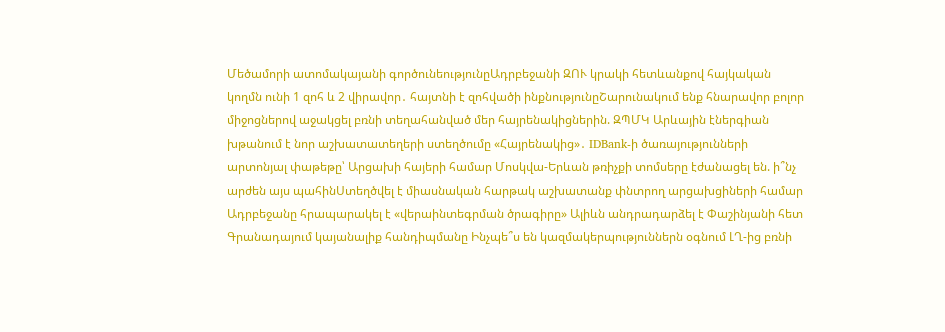Մեծամորի ատոմակայանի գործունեությունըԱդրբեջանի ԶՈՒ կրակի հետևանքով հայկական կողմն ունի 1 զոհ և 2 վիրավոր․ հայտնի է զոհվածի ինքնությունըՇարունակում ենք հնարավոր բոլոր միջոցներով աջակցել բռնի տեղահանված մեր հայրենակիցներին. ԶՊՄԿ Արևային էներգիան խթանում է նոր աշխատատեղերի ստեղծումը «Հայրենակից»․ IDBank-ի ծառայությունների արտոնյալ փաթեթը՝ Արցախի հայերի համար Մոսկվա-Երևան թռիչքի տոմսերը էժանացել են. ի՞նչ արժեն այս պահինՍտեղծվել է միասնական հարթակ աշխատանք փնտրող արցախցիների համար Ադրբեջանը հրապարակել է «վերաինտեգրման ծրագիրը» Ալիևն անդրադարձել է Փաշինյանի հետ Գրանադայում կայանալիք հանդիպմանը Ինչպե՞ս են կազմակերպություններն օգնում ԼՂ-ից բռնի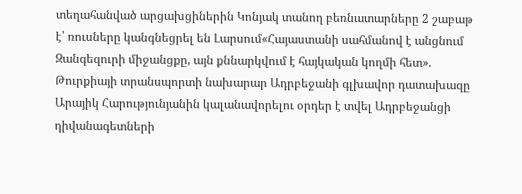տեղահանված արցախցիներին Կոնյակ տանող բեռնատարները 2 շաբաթ է՝ ռուսները կանգնեցրել են Լարսում«Հայաստանի սահմանով է անցնում Զանգեզուրի միջանցքը, այն քննարկվում է հայկական կողմի հետ». Թուրքիայի տրանսպորտի նախարար Ադրբեջանի գլխավոր դատախազը Արայիկ Հարությունյանին կալանավորելու օրդեր է տվել Ադրբեջանցի դիվանագետների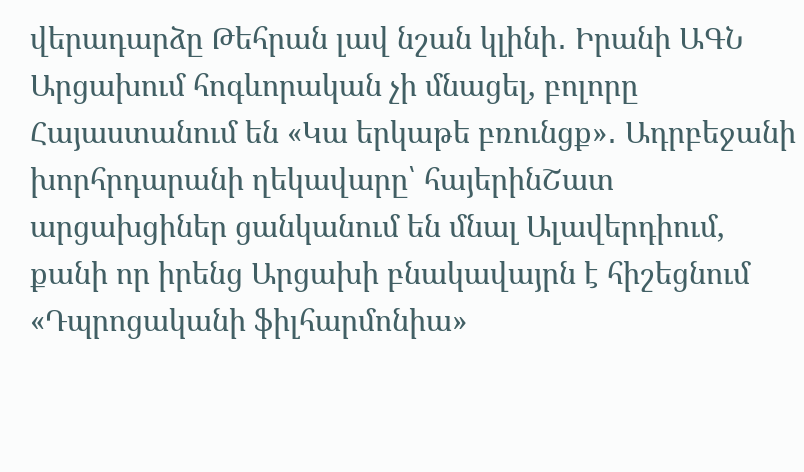վերադարձը Թեհրան լավ նշան կլինի․ Իրանի ԱԳՆ Արցախում հոգևորական չի մնացել, բոլորը Հայաստանում են «Կա երկաթե բռունցք»․ Ադրբեջանի խորհրդարանի ղեկավարը՝ հայերինՇատ արցախցիներ ցանկանում են մնալ Ալավերդիում, քանի որ իրենց Արցախի բնակավայրն է հիշեցնում «Դպրոցականի ֆիլհարմոնիա»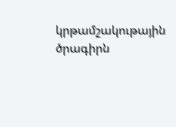կրթամշակութային ծրագիրն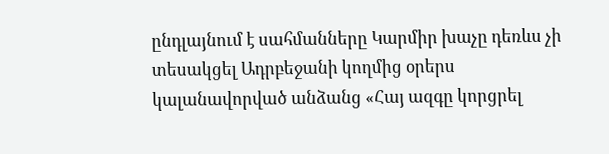ընդլայնում է սահմանները Կարմիր խաչը դեռևս չի տեսակցել Ադրբեջանի կողմից օրերս կալանավորված անձանց «Հայ ազգը կորցրել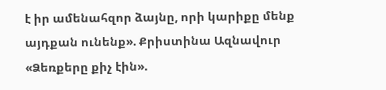է իր ամենահզոր ձայնը, որի կարիքը մենք այդքան ունենք». Քրիստինա Ազնավուր «Ձեռքերը քիչ էին».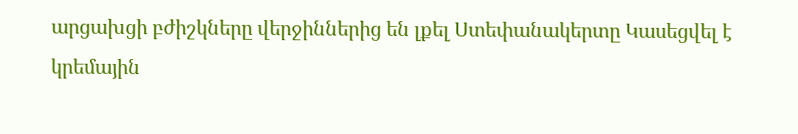արցախցի բժիշկները վերջիններից են լքել Ստեփանակերտը Կասեցվել է կրեմային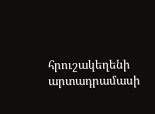հրուշակեղենի արտադրամասի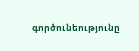գործունեությունը